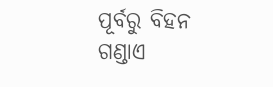ପୂର୍ବରୁ ବିହନ ଗଣ୍ଡାଏ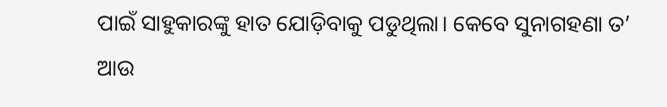ପାଇଁ ସାହୁକାରଙ୍କୁ ହାତ ଯୋଡ଼ିବାକୁ ପଡୁଥିଲା। କେବେ ସୁନାଗହଣା ତ’ ଆଉ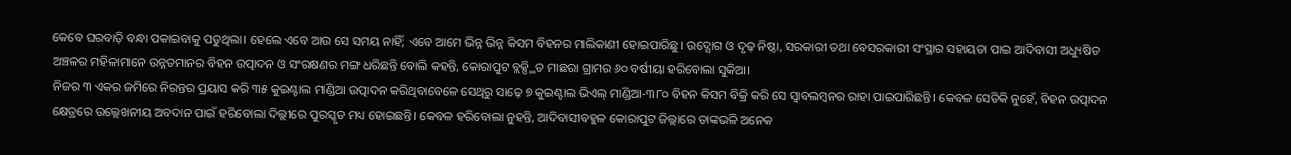କେବେ ଘରବାଡ଼ି ବନ୍ଧା ପକାଇବାକୁ ପଡୁଥିଲା। ହେଲେ ଏବେ ଆଉ ସେ ସମୟ ନାହିଁ; ଏବେ ଆମେ ଭିନ୍ନ ଭିନ୍ନ କିସମ ବିହନର ମାଲିକାଣୀ ହୋଇପାରିଛୁ। ଉଦ୍ଯୋଗ ଓ ଦୃଢ଼ ନିଷ୍ଠା, ସରକାରୀ ତଥା ବେସରକାରୀ ସଂସ୍ଥାର ସହାୟତା ପାଇ ଆଦିବାସୀ ଅଧ୍ୟୁଷିତ ଅଞ୍ଚଳର ମହିଳାମାନେ ଉନ୍ନତମାନର ବିହନ ଉତ୍ପାଦନ ଓ ସଂରକ୍ଷଣର ମଙ୍ଗ ଧରିଛନ୍ତି ବୋଲି କହନ୍ତି, କୋରାପୁଟ ବ୍ଲକ୍ସ୍ଥିତ ମାଛରା ଗ୍ରାମର ୬୦ ବର୍ଷୀୟା ହରିବୋଲା ସୁକିଆ।
ନିଜର ୩ ଏକର ଜମିରେ ନିରନ୍ତର ପ୍ରୟାସ କରି ୩୫ କୁଇଣ୍ଟାଲ ମାଣ୍ଡିଆ ଉତ୍ପାଦନ କରିଥିବାବେଳେ ସେଥିରୁ ସାଢ଼େ ୭ କୁଇଣ୍ଟାଲ ଭିଏଲ୍ ମାଣ୍ଡିଆ-୩୮୦ ବିହନ କିସମ ବିକ୍ରି କରି ସେ ସ୍ବାବଲମ୍ବନର ରାହା ପାଇପାରିଛନ୍ତି। କେବଳ ସେତିକି ନୁହେଁ, ବିହନ ଉତ୍ପାଦନ କ୍ଷେତ୍ରରେ ଉଲ୍ଲେଖନୀୟ ଅବଦାନ ପାଇଁ ହରିବୋଲା ଦିଲ୍ଲୀରେ ପୁରସ୍କୃତ ମଧ୍ୟ ହୋଇଛନ୍ତି। କେବଳ ହରିବୋଲା ନୁହନ୍ତି, ଆଦିବାସୀବହୁଳ କୋରାପୁଟ ଜିଲ୍ଲାରେ ତାଙ୍କଭଳି ଅନେକ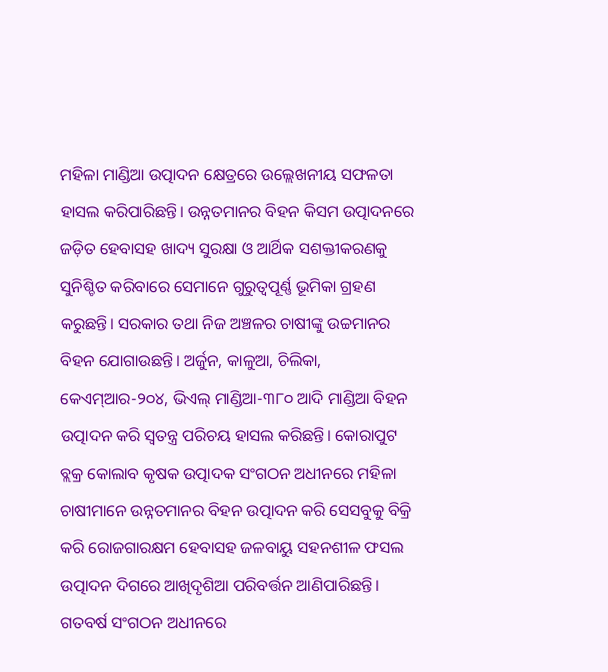ମହିଳା ମାଣ୍ଡିଆ ଉତ୍ପାଦନ କ୍ଷେତ୍ରରେ ଉଲ୍ଲେଖନୀୟ ସଫଳତା ହାସଲ କରିପାରିଛନ୍ତି। ଉନ୍ନତମାନର ବିହନ କିସମ ଉତ୍ପାଦନରେ ଜଡ଼ିତ ହେବାସହ ଖାଦ୍ୟ ସୁରକ୍ଷା ଓ ଆର୍ଥିକ ସଶକ୍ତୀକରଣକୁ ସୁନିଶ୍ଚିତ କରିବାରେ ସେମାନେ ଗୁରୁତ୍ୱପୂର୍ଣ୍ଣ ଭୂମିକା ଗ୍ରହଣ କରୁଛନ୍ତି। ସରକାର ତଥା ନିଜ ଅଞ୍ଚଳର ଚାଷୀଙ୍କୁ ଉଚ୍ଚମାନର ବିହନ ଯୋଗାଉଛନ୍ତି। ଅର୍ଜୁନ, କାଳୁଆ, ଚିଲିକା, କେଏମ୍ଆର-୨୦୪, ଭିଏଲ୍ ମାଣ୍ଡିଆ-୩୮୦ ଆଦି ମାଣ୍ଡିଆ ବିହନ ଉତ୍ପାଦନ କରି ସ୍ବତନ୍ତ୍ର ପରିଚୟ ହାସଲ କରିଛନ୍ତି। କୋରାପୁଟ ବ୍ଲକ୍ର କୋଲାବ କୃଷକ ଉତ୍ପାଦକ ସଂଗଠନ ଅଧୀନରେ ମହିଳା ଚାଷୀମାନେ ଉନ୍ନତମାନର ବିହନ ଉତ୍ପାଦନ କରି ସେସବୁକୁ ବିକ୍ରି କରି ରୋଜଗାରକ୍ଷମ ହେବାସହ ଜଳବାୟୁ ସହନଶୀଳ ଫସଲ ଉତ୍ପାଦନ ଦିଗରେ ଆଖିଦୃଶିଆ ପରିବର୍ତ୍ତନ ଆଣିପାରିଛନ୍ତି। ଗତବର୍ଷ ସଂଗଠନ ଅଧୀନରେ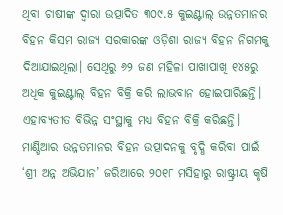ଥିବା ଚାଷୀଙ୍କ ଦ୍ବାରା ଉତ୍ପାଦିତ ୩୦୯.୫ କୁଇଣ୍ଟାଲ୍ ଉନ୍ନତମାନର ବିହନ କିସମ ରାଜ୍ୟ ସରକାରଙ୍କ ଓଡ଼ିଶା ରାଜ୍ୟ ବିହନ ନିଗମକୁ ଦିଆଯାଇଥିଲା। ସେଥିରୁ ୬୨ ଜଣ ମହିଳା ପାଖାପାଖି ୧୪୫ରୁ ଅଧିକ କୁଇଣ୍ଟାଲ୍ ବିହନ ବିକ୍ରି କରି ଲାଭବାନ ହୋଇପାରିଛନ୍ତି। ଏହାବ୍ୟତୀତ ବିଭିନ୍ନ ସଂସ୍ଥାକୁ ମଧ୍ୟ ବିହନ ବିକ୍ରି କରିଛନ୍ତି।
ମାଣ୍ଡିଆର ଉନ୍ନତମାନର ବିହନ ଉତ୍ପାଦନକୁ ବୃଦ୍ଧି କରିବା ପାଇଁ ‘ଶ୍ରୀ ଅନ୍ନ ଅଭିଯାନ’ ଜରିଆରେ ୨୦୧୮ ମସିହାରୁ ରାଷ୍ଟ୍ରୀୟ କୃଷି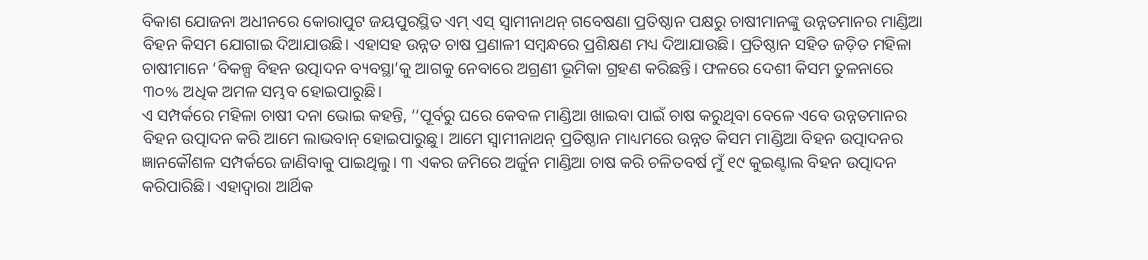ବିକାଶ ଯୋଜନା ଅଧୀନରେ କୋରାପୁଟ ଜୟପୁରସ୍ଥିତ ଏମ୍ ଏସ୍ ସ୍ବାମୀନାଥନ୍ ଗବେଷଣା ପ୍ରତିଷ୍ଠାନ ପକ୍ଷରୁ ଚାଷୀମାନଙ୍କୁ ଉନ୍ନତମାନର ମାଣ୍ଡିଆ ବିହନ କିସମ ଯୋଗାଇ ଦିଆଯାଉଛି। ଏହାସହ ଉନ୍ନତ ଚାଷ ପ୍ରଣାଳୀ ସମ୍ବନ୍ଧରେ ପ୍ରଶିକ୍ଷଣ ମଧ୍ୟ ଦିଆଯାଉଛି। ପ୍ରତିଷ୍ଠାନ ସହିତ ଜଡ଼ିତ ମହିଳା ଚାଷୀମାନେ ‘ବିକଳ୍ପ ବିହନ ଉତ୍ପାଦନ ବ୍ୟବସ୍ଥା’କୁ ଆଗକୁ ନେବାରେ ଅଗ୍ରଣୀ ଭୂମିକା ଗ୍ରହଣ କରିଛନ୍ତି। ଫଳରେ ଦେଶୀ କିସମ ତୁଳନାରେ ୩୦% ଅଧିକ ଅମଳ ସମ୍ଭବ ହୋଇପାରୁଛି।
ଏ ସମ୍ପର୍କରେ ମହିଳା ଚାଷୀ ଦନା ଭୋଇ କହନ୍ତି, ‘‘ପୂର୍ବରୁ ଘରେ କେବଳ ମାଣ୍ଡିଆ ଖାଇବା ପାଇଁ ଚାଷ କରୁଥିବା ବେଳେ ଏବେ ଉନ୍ନତମାନର ବିହନ ଉତ୍ପାଦନ କରି ଆମେ ଲାଭବାନ୍ ହୋଇପାରୁଛୁ। ଆମେ ସ୍ବାମୀନାଥନ୍ ପ୍ରତିଷ୍ଠାନ ମାଧ୍ୟମରେ ଉନ୍ନତ କିସମ ମାଣ୍ଡିଆ ବିହନ ଉତ୍ପାଦନର ଜ୍ଞାନକୌଶଳ ସମ୍ପର୍କରେ ଜାଣିବାକୁ ପାଇଥିଲୁ। ୩ ଏକର ଜମିରେ ଅର୍ଜୁନ ମାଣ୍ଡିଆ ଚାଷ କରି ଚଳିତବର୍ଷ ମୁଁ ୧୯ କୁଇଣ୍ଟାଲ ବିହନ ଉତ୍ପାଦନ କରିପାରିଛି। ଏହାଦ୍ବାରା ଆର୍ଥିକ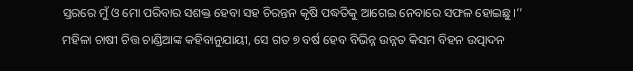ସ୍ତରରେ ମୁଁ ଓ ମୋ ପରିବାର ସଶକ୍ତ ହେବା ସହ ଚିରନ୍ତନ କୃଷି ପଦ୍ଧତିକୁ ଆଗେଇ ନେବାରେ ସଫଳ ହୋଇଛୁ।’’
ମହିଳା ଚାଷୀ ଚିତ୍ତ ଚାଣ୍ଡିଆଙ୍କ କହିବାନୁଯାୟୀ, ସେ ଗତ ୭ ବର୍ଷ ହେବ ବିଭିନ୍ନ ଉନ୍ନତ କିସମ ବିହନ ଉତ୍ପାଦନ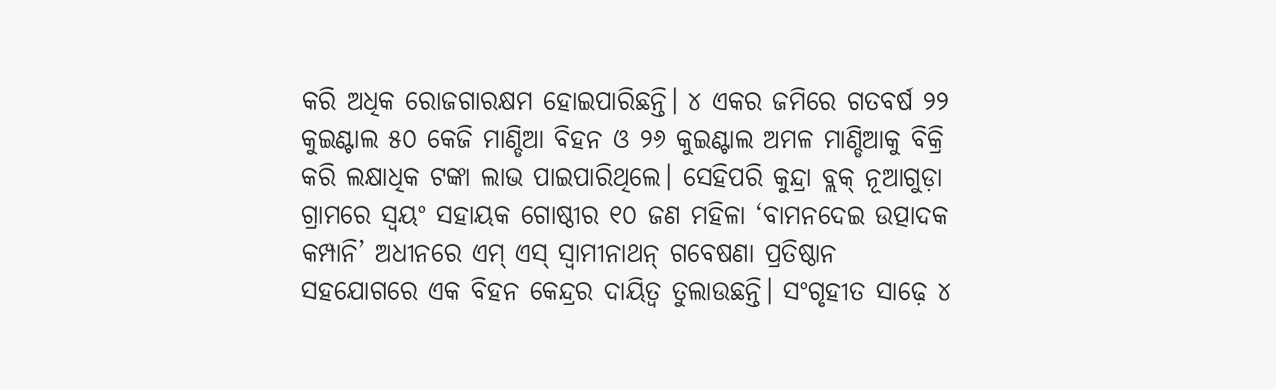କରି ଅଧିକ ରୋଜଗାରକ୍ଷମ ହୋଇପାରିଛନ୍ତି। ୪ ଏକର ଜମିରେ ଗତବର୍ଷ ୨୨ କୁଇଣ୍ଟାଲ ୫୦ କେଜି ମାଣ୍ଡିଆ ବିହନ ଓ ୨୬ କୁଇଣ୍ଟାଲ ଅମଳ ମାଣ୍ଡିଆକୁ ବିକ୍ରି କରି ଲକ୍ଷାଧିକ ଟଙ୍କା ଲାଭ ପାଇପାରିଥିଲେ। ସେହିପରି କୁନ୍ଦ୍ରା ବ୍ଲକ୍ ନୂଆଗୁଡ଼ା ଗ୍ରାମରେ ସ୍ବୟଂ ସହାୟକ ଗୋଷ୍ଠୀର ୧୦ ଜଣ ମହିଳା ‘ବାମନଦେଇ ଉତ୍ପାଦକ କମ୍ପାନି’ ଅଧୀନରେ ଏମ୍ ଏସ୍ ସ୍ବାମୀନାଥନ୍ ଗବେଷଣା ପ୍ରତିଷ୍ଠାନ ସହଯୋଗରେ ଏକ ବିହନ କେନ୍ଦ୍ରର ଦାୟିତ୍ୱ ତୁଲାଉଛନ୍ତି। ସଂଗୃହୀତ ସାଢ଼େ ୪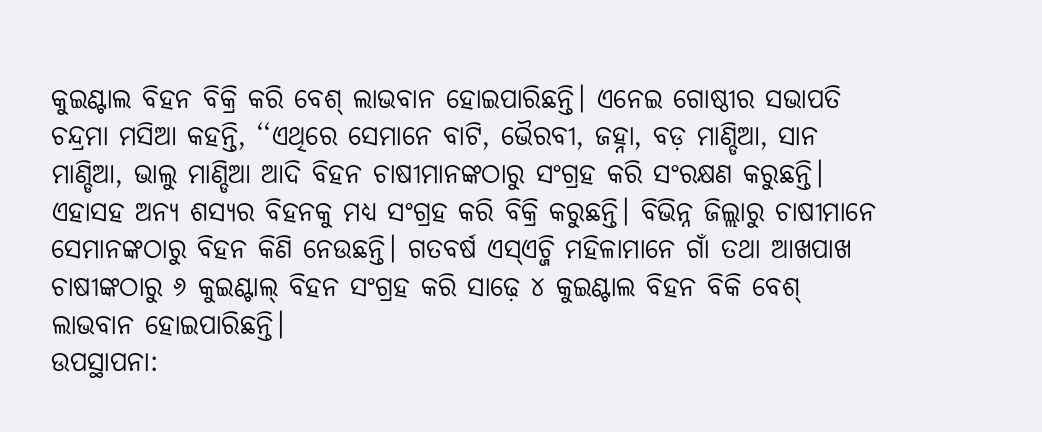କୁଇଣ୍ଟାଲ ବିହନ ବିକ୍ରି କରି ବେଶ୍ ଲାଭବାନ ହୋଇପାରିଛନ୍ତି। ଏନେଇ ଗୋଷ୍ଠୀର ସଭାପତି ଚନ୍ଦ୍ରମା ମସିଆ କହନ୍ତି, ‘‘ଏଥିରେ ସେମାନେ ବାଟି, ଭୈରବୀ, ଜହ୍ନା, ବଡ଼ ମାଣ୍ଡିଆ, ସାନ ମାଣ୍ଡିଆ, ଭାଲୁ ମାଣ୍ଡିଆ ଆଦି ବିହନ ଚାଷୀମାନଙ୍କଠାରୁ ସଂଗ୍ରହ କରି ସଂରକ୍ଷଣ କରୁଛନ୍ତି। ଏହାସହ ଅନ୍ୟ ଶସ୍ୟର ବିହନକୁ ମଧ୍ୟ ସଂଗ୍ରହ କରି ବିକ୍ରି କରୁଛନ୍ତି। ବିଭିନ୍ନ ଜିଲ୍ଲାରୁ ଚାଷୀମାନେ ସେମାନଙ୍କଠାରୁ ବିହନ କିଣି ନେଉଛନ୍ତି। ଗତବର୍ଷ ଏସ୍ଏଚ୍ଜି ମହିଳାମାନେ ଗାଁ ତଥା ଆଖପାଖ ଚାଷୀଙ୍କଠାରୁ ୬ କୁଇଣ୍ଟାଲ୍ ବିହନ ସଂଗ୍ରହ କରି ସାଢ଼େ ୪ କୁଇଣ୍ଟାଲ ବିହନ ବିକି ବେଶ୍ ଲାଭବାନ ହୋଇପାରିଛନ୍ତି।
ଉପସ୍ଥାପନା: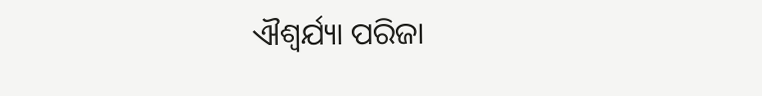ଐଶ୍ବର୍ଯ୍ୟା ପରିଜା